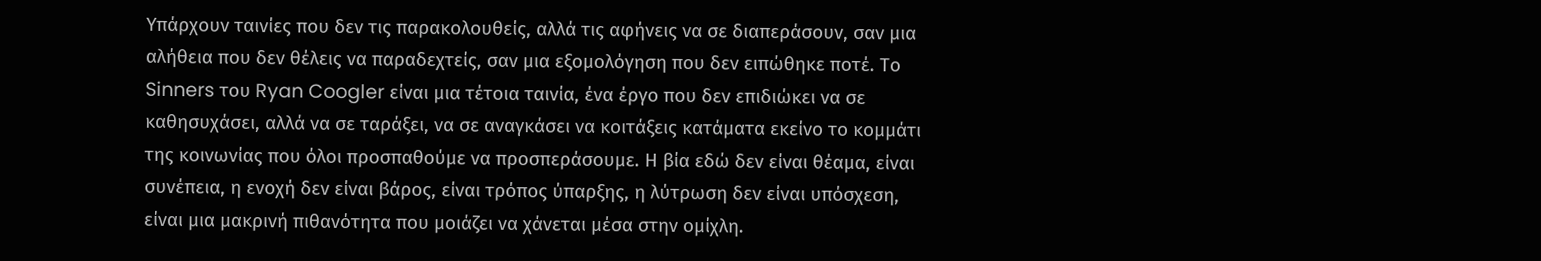Υπάρχουν ταινίες που δεν τις παρακολουθείς, αλλά τις αφήνεις να σε διαπεράσουν, σαν μια αλήθεια που δεν θέλεις να παραδεχτείς, σαν μια εξομολόγηση που δεν ειπώθηκε ποτέ. Το Sinners του Ryan Coogler είναι μια τέτοια ταινία, ένα έργο που δεν επιδιώκει να σε καθησυχάσει, αλλά να σε ταράξει, να σε αναγκάσει να κοιτάξεις κατάματα εκείνο το κομμάτι της κοινωνίας που όλοι προσπαθούμε να προσπεράσουμε. Η βία εδώ δεν είναι θέαμα, είναι συνέπεια, η ενοχή δεν είναι βάρος, είναι τρόπος ύπαρξης, η λύτρωση δεν είναι υπόσχεση, είναι μια μακρινή πιθανότητα που μοιάζει να χάνεται μέσα στην ομίχλη.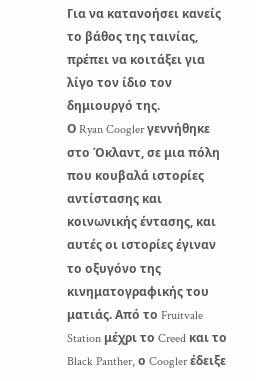Για να κατανοήσει κανείς το βάθος της ταινίας, πρέπει να κοιτάξει για λίγο τον ίδιο τον δημιουργό της.
Ο Ryan Coogler γεννήθηκε στο Όκλαντ, σε μια πόλη που κουβαλά ιστορίες αντίστασης και κοινωνικής έντασης, και αυτές οι ιστορίες έγιναν το οξυγόνο της κινηματογραφικής του ματιάς. Από το Fruitvale Station μέχρι το Creed και το Black Panther, ο Coogler έδειξε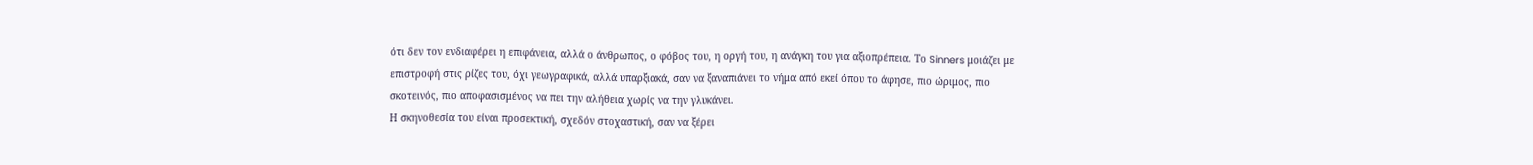ότι δεν τον ενδιαφέρει η επιφάνεια, αλλά ο άνθρωπος, ο φόβος του, η οργή του, η ανάγκη του για αξιοπρέπεια. Το Sinners μοιάζει με επιστροφή στις ρίζες του, όχι γεωγραφικά, αλλά υπαρξιακά, σαν να ξαναπιάνει το νήμα από εκεί όπου το άφησε, πιο ώριμος, πιο σκοτεινός, πιο αποφασισμένος να πει την αλήθεια χωρίς να την γλυκάνει.
Η σκηνοθεσία του είναι προσεκτική, σχεδόν στοχαστική, σαν να ξέρει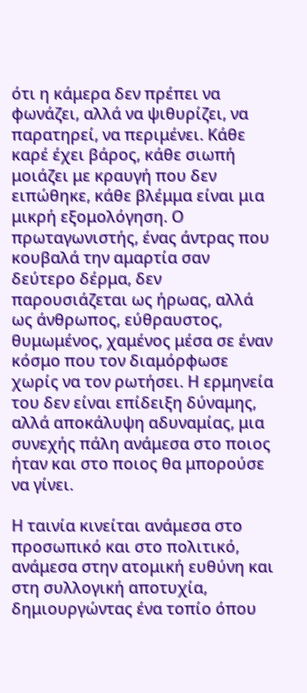ότι η κάμερα δεν πρέπει να φωνάζει, αλλά να ψιθυρίζει, να παρατηρεί, να περιμένει. Κάθε καρέ έχει βάρος, κάθε σιωπή μοιάζει με κραυγή που δεν ειπώθηκε, κάθε βλέμμα είναι μια μικρή εξομολόγηση. Ο πρωταγωνιστής, ένας άντρας που κουβαλά την αμαρτία σαν δεύτερο δέρμα, δεν παρουσιάζεται ως ήρωας, αλλά ως άνθρωπος, εύθραυστος, θυμωμένος, χαμένος μέσα σε έναν κόσμο που τον διαμόρφωσε χωρίς να τον ρωτήσει. Η ερμηνεία του δεν είναι επίδειξη δύναμης, αλλά αποκάλυψη αδυναμίας, μια συνεχής πάλη ανάμεσα στο ποιος ήταν και στο ποιος θα μπορούσε να γίνει.

Η ταινία κινείται ανάμεσα στο προσωπικό και στο πολιτικό, ανάμεσα στην ατομική ευθύνη και στη συλλογική αποτυχία, δημιουργώντας ένα τοπίο όπου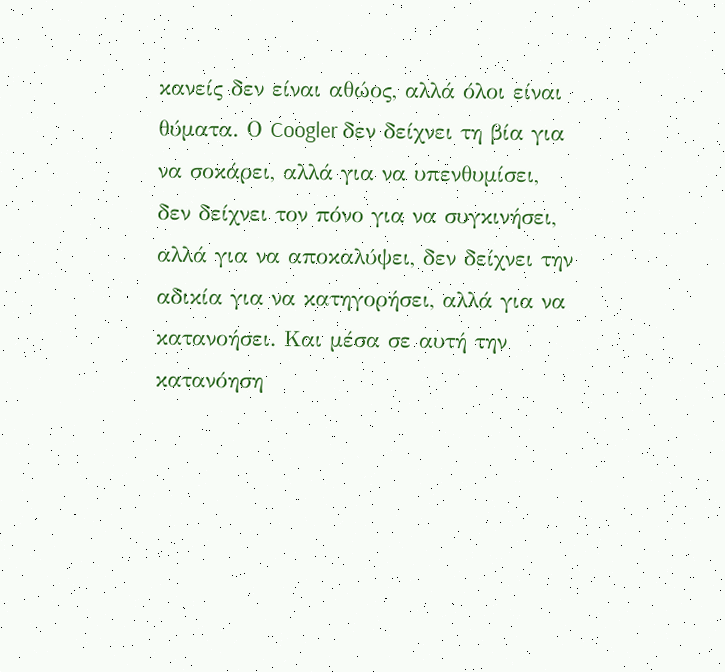κανείς δεν είναι αθώος, αλλά όλοι είναι θύματα. Ο Coogler δεν δείχνει τη βία για να σοκάρει, αλλά για να υπενθυμίσει, δεν δείχνει τον πόνο για να συγκινήσει, αλλά για να αποκαλύψει, δεν δείχνει την αδικία για να κατηγορήσει, αλλά για να κατανοήσει. Και μέσα σε αυτή την κατανόηση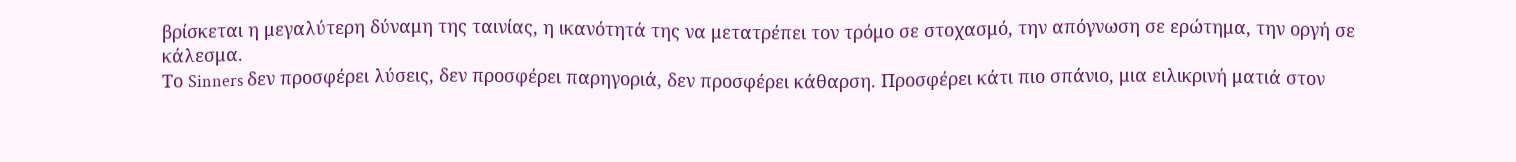βρίσκεται η μεγαλύτερη δύναμη της ταινίας, η ικανότητά της να μετατρέπει τον τρόμο σε στοχασμό, την απόγνωση σε ερώτημα, την οργή σε κάλεσμα.
Το Sinners δεν προσφέρει λύσεις, δεν προσφέρει παρηγοριά, δεν προσφέρει κάθαρση. Προσφέρει κάτι πιο σπάνιο, μια ειλικρινή ματιά στον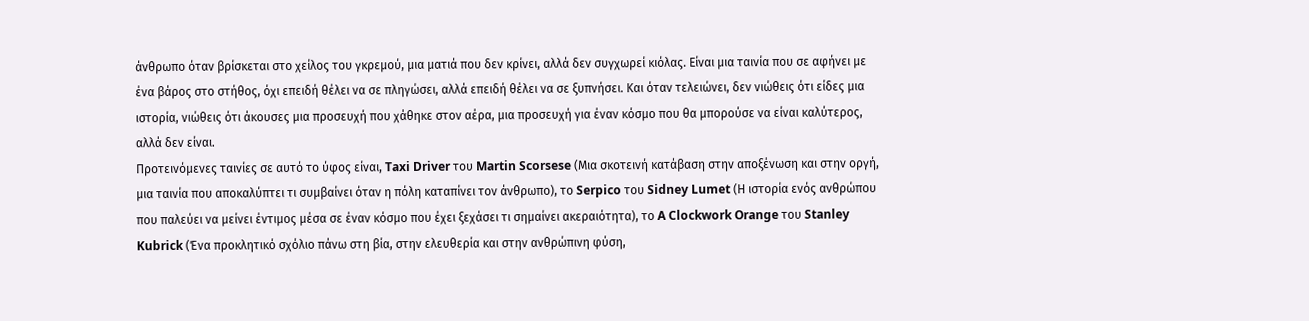άνθρωπο όταν βρίσκεται στο χείλος του γκρεμού, μια ματιά που δεν κρίνει, αλλά δεν συγχωρεί κιόλας. Είναι μια ταινία που σε αφήνει με ένα βάρος στο στήθος, όχι επειδή θέλει να σε πληγώσει, αλλά επειδή θέλει να σε ξυπνήσει. Και όταν τελειώνει, δεν νιώθεις ότι είδες μια ιστορία, νιώθεις ότι άκουσες μια προσευχή που χάθηκε στον αέρα, μια προσευχή για έναν κόσμο που θα μπορούσε να είναι καλύτερος, αλλά δεν είναι.
Προτεινόμενες ταινίες σε αυτό το ύφος είναι, Taxi Driver του Martin Scorsese (Μια σκοτεινή κατάβαση στην αποξένωση και στην οργή, μια ταινία που αποκαλύπτει τι συμβαίνει όταν η πόλη καταπίνει τον άνθρωπο), το Serpico του Sidney Lumet (Η ιστορία ενός ανθρώπου που παλεύει να μείνει έντιμος μέσα σε έναν κόσμο που έχει ξεχάσει τι σημαίνει ακεραιότητα), το A Clockwork Orange του Stanley Kubrick (Ένα προκλητικό σχόλιο πάνω στη βία, στην ελευθερία και στην ανθρώπινη φύση,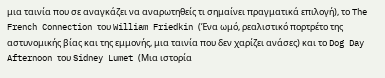μια ταινία που σε αναγκάζει να αναρωτηθείς τι σημαίνει πραγματικά επιλογή), το The French Connection του William Friedkin (Ένα ωμό, ρεαλιστικό πορτρέτο της αστυνομικής βίας και της εμμονής, μια ταινία που δεν χαρίζει ανάσες) και το Dog Day Afternoon του Sidney Lumet (Μια ιστορία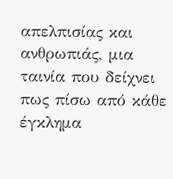απελπισίας και ανθρωπιάς, μια ταινία που δείχνει πως πίσω από κάθε έγκλημα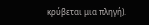κρύβεται μια πληγή).